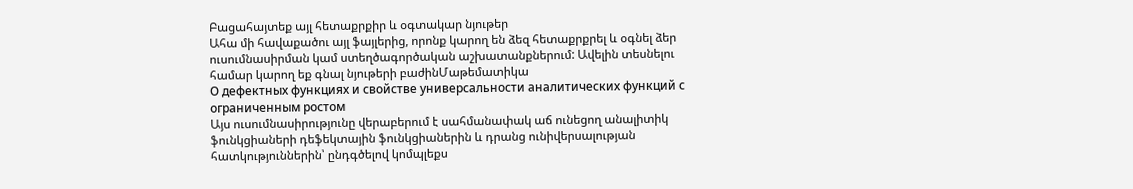Բացահայտեք այլ հետաքրքիր և օգտակար նյութեր
Ահա մի հավաքածու այլ ֆայլերից, որոնք կարող են ձեզ հետաքրքրել և օգնել ձեր ուսումնասիրման կամ ստեղծագործական աշխատանքներում: Ավելին տեսնելու համար կարող եք գնալ նյութերի բաժինՄաթեմատիկա
О дефектных функциях и свойстве универсальности аналитических функций с ограниченным ростом
Այս ուսումնասիրությունը վերաբերում է սահմանափակ աճ ունեցող անալիտիկ ֆունկցիաների դեֆեկտային ֆունկցիաներին և դրանց ունիվերսալության հատկություններին՝ ընդգծելով կոմպլեքս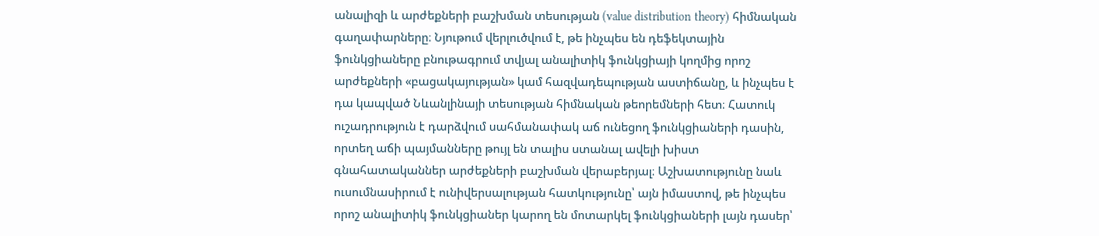անալիզի և արժեքների բաշխման տեսության (value distribution theory) հիմնական գաղափարները։ Նյութում վերլուծվում է, թե ինչպես են դեֆեկտային ֆունկցիաները բնութագրում տվյալ անալիտիկ ֆունկցիայի կողմից որոշ արժեքների «բացակայության» կամ հազվադեպության աստիճանը, և ինչպես է դա կապված Նևանլինայի տեսության հիմնական թեորեմների հետ։ Հատուկ ուշադրություն է դարձվում սահմանափակ աճ ունեցող ֆունկցիաների դասին, որտեղ աճի պայմանները թույլ են տալիս ստանալ ավելի խիստ գնահատականներ արժեքների բաշխման վերաբերյալ։ Աշխատությունը նաև ուսումնասիրում է ունիվերսալության հատկությունը՝ այն իմաստով, թե ինչպես որոշ անալիտիկ ֆունկցիաներ կարող են մոտարկել ֆունկցիաների լայն դասեր՝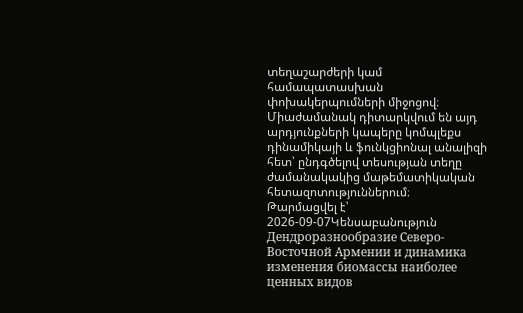տեղաշարժերի կամ համապատասխան փոխակերպումների միջոցով։ Միաժամանակ դիտարկվում են այդ արդյունքների կապերը կոմպլեքս դինամիկայի և ֆունկցիոնալ անալիզի հետ՝ ընդգծելով տեսության տեղը ժամանակակից մաթեմատիկական հետազոտություններում։
Թարմացվել է՝ 2026-09-07Կենսաբանություն
Дендроразнообразие Северо-Восточной Армении и динамика изменения биомассы наиболее ценных видов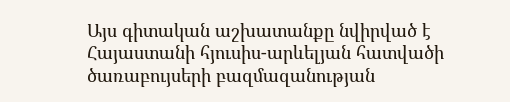Այս գիտական աշխատանքը նվիրված է Հայաստանի հյուսիս-արևելյան հատվածի ծառաբույսերի բազմազանության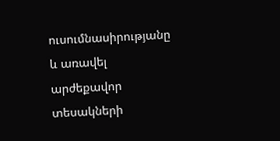ուսումնասիրությանը և առավել արժեքավոր տեսակների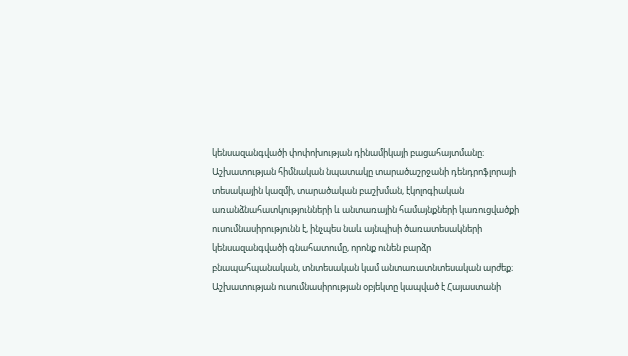կենսազանգվածի փոփոխության դինամիկայի բացահայտմանը։ Աշխատության հիմնական նպատակը տարածաշրջանի դենդրոֆլորայի տեսակային կազմի, տարածական բաշխման, էկոլոգիական առանձնահատկությունների և անտառային համայնքների կառուցվածքի ուսումնասիրությունն է, ինչպես նաև այնպիսի ծառատեսակների կենսազանգվածի գնահատումը, որոնք ունեն բարձր բնապահպանական, տնտեսական կամ անտառատնտեսական արժեք։ Աշխատության ուսումնասիրության օբյեկտը կապված է Հայաստանի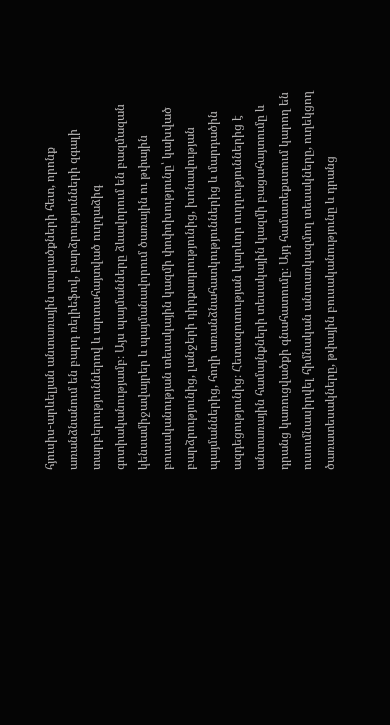հյուսիս-արևելյան անտառային տարածքների հետ, որոնք առանձնանում են բարդ ռելիեֆով, բարձրությունների զգալի տարբերություններով և արտահայտված ուղղաձիգ գոտիականությամբ։ Այս պայմանները ձևավորում են բազմազան կենսամիջավայրեր և պայմանավորում ծառային ու թփային բուսականության տեսակային կազմի փոփոխությունը՝ կախված բարձրությունից, լանջերի դիրքադրությունից, խոնավության պայմաններից, հողի առանձնահատկություններից և մարդածին ազդեցությունից։ Հետազոտության կարևոր ուղղություններից է անտառային համայնքների տեսակային կազմի բացահայտումը և դրանց կառուցվածքի գնահատումը։ Այդ համատեքստում կարող են ուսումնասիրվել հիմնական անտառկազմող տեսակները, ուղեկցող ծառատեսակները, թփային բուսականությունը և դրանց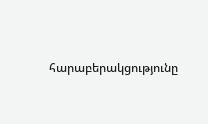հարաբերակցությունը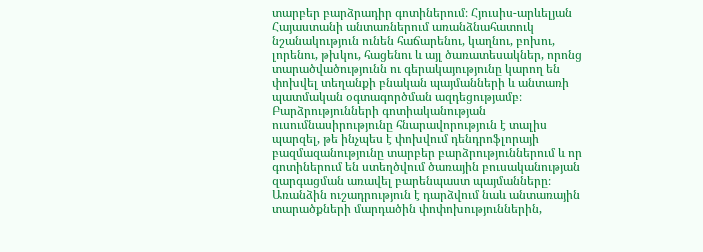տարբեր բարձրադիր գոտիներում։ Հյուսիս-արևելյան Հայաստանի անտառներում առանձնահատուկ նշանակություն ունեն հաճարենու, կաղնու, բոխու, լորենու, թխկու, հացենու և այլ ծառատեսակներ, որոնց տարածվածությունն ու գերակայությունը կարող են փոխվել տեղանքի բնական պայմանների և անտառի պատմական օգտագործման ազդեցությամբ։ Բարձրությունների գոտիականության ուսումնասիրությունը հնարավորություն է տալիս պարզել, թե ինչպես է փոխվում դենդրոֆլորայի բազմազանությունը տարբեր բարձրություններում և որ գոտիներում են ստեղծվում ծառային բուսականության զարգացման առավել բարենպաստ պայմանները։ Առանձին ուշադրություն է դարձվում նաև անտառային տարածքների մարդածին փոփոխություններին,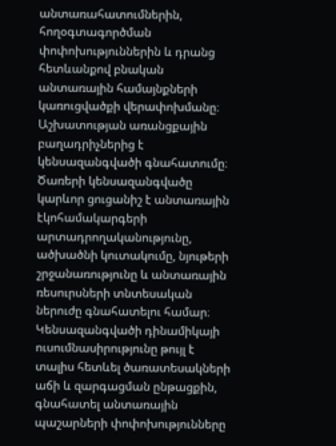անտառահատումներին, հողօգտագործման փոփոխություններին և դրանց հետևանքով բնական անտառային համայնքների կառուցվածքի վերափոխմանը։ Աշխատության առանցքային բաղադրիչներից է կենսազանգվածի գնահատումը։ Ծառերի կենսազանգվածը կարևոր ցուցանիշ է անտառային էկոհամակարգերի արտադրողականությունը, ածխածնի կուտակումը, նյութերի շրջանառությունը և անտառային ռեսուրսների տնտեսական ներուժը գնահատելու համար։ Կենսազանգվածի դինամիկայի ուսումնասիրությունը թույլ է տալիս հետևել ծառատեսակների աճի և զարգացման ընթացքին, գնահատել անտառային պաշարների փոփոխությունները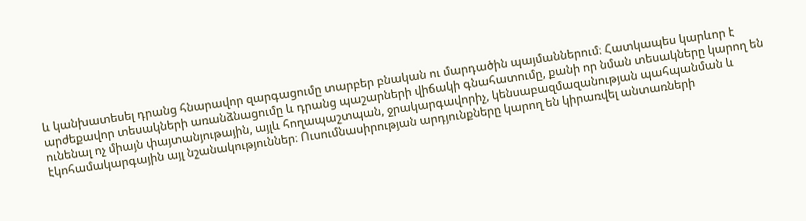և կանխատեսել դրանց հնարավոր զարգացումը տարբեր բնական ու մարդածին պայմաններում։ Հատկապես կարևոր է արժեքավոր տեսակների առանձնացումը և դրանց պաշարների վիճակի գնահատումը, քանի որ նման տեսակները կարող են ունենալ ոչ միայն փայտանյութային, այլև հողապաշտպան, ջրակարգավորիչ, կենսաբազմազանության պահպանման և էկոհամակարգային այլ նշանակություններ։ Ուսումնասիրության արդյունքները կարող են կիրառվել անտառների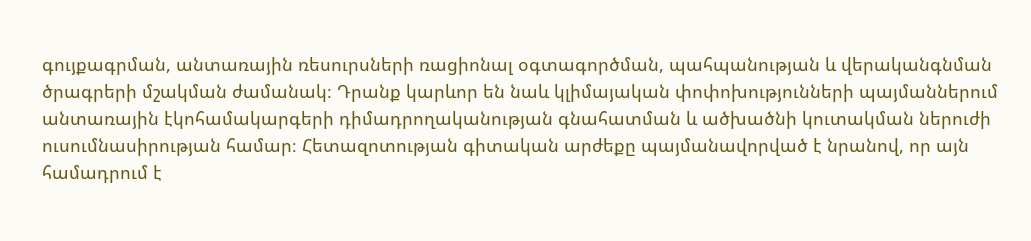գույքագրման, անտառային ռեսուրսների ռացիոնալ օգտագործման, պահպանության և վերականգնման ծրագրերի մշակման ժամանակ։ Դրանք կարևոր են նաև կլիմայական փոփոխությունների պայմաններում անտառային էկոհամակարգերի դիմադրողականության գնահատման և ածխածնի կուտակման ներուժի ուսումնասիրության համար։ Հետազոտության գիտական արժեքը պայմանավորված է նրանով, որ այն համադրում է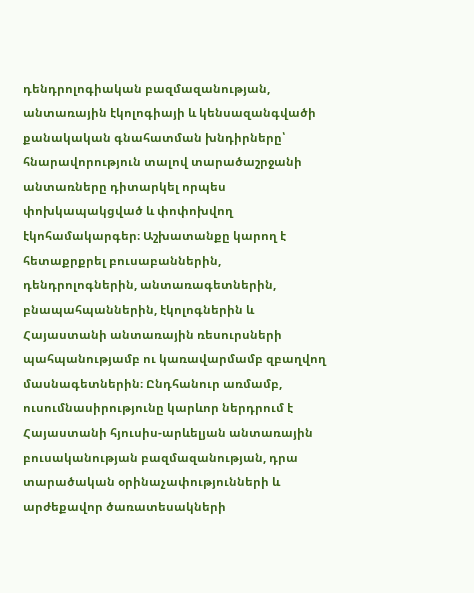դենդրոլոգիական բազմազանության, անտառային էկոլոգիայի և կենսազանգվածի քանակական գնահատման խնդիրները՝ հնարավորություն տալով տարածաշրջանի անտառները դիտարկել որպես փոխկապակցված և փոփոխվող էկոհամակարգեր։ Աշխատանքը կարող է հետաքրքրել բուսաբաններին, դենդրոլոգներին, անտառագետներին, բնապահպաններին, էկոլոգներին և Հայաստանի անտառային ռեսուրսների պահպանությամբ ու կառավարմամբ զբաղվող մասնագետներին։ Ընդհանուր առմամբ, ուսումնասիրությունը կարևոր ներդրում է Հայաստանի հյուսիս-արևելյան անտառային բուսականության բազմազանության, դրա տարածական օրինաչափությունների և արժեքավոր ծառատեսակների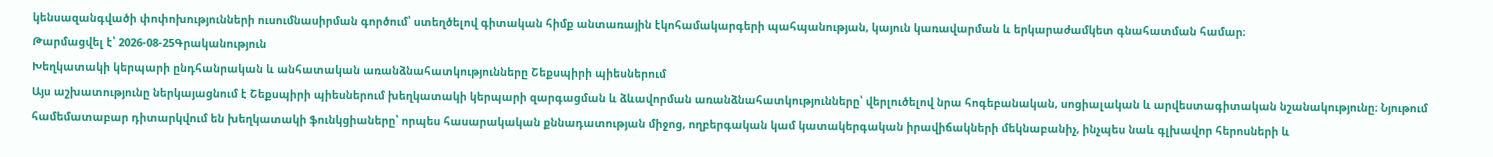կենսազանգվածի փոփոխությունների ուսումնասիրման գործում՝ ստեղծելով գիտական հիմք անտառային էկոհամակարգերի պահպանության, կայուն կառավարման և երկարաժամկետ գնահատման համար։
Թարմացվել է՝ 2026-08-25Գրականություն
Խեղկատակի կերպարի ընդհանրական և անհատական առանձնահատկությունները Շեքսպիրի պիեսներում
Այս աշխատությունը ներկայացնում է Շեքսպիրի պիեսներում խեղկատակի կերպարի զարգացման և ձևավորման առանձնահատկությունները՝ վերլուծելով նրա հոգեբանական, սոցիալական և արվեստագիտական նշանակությունը։ Նյութում համեմատաբար դիտարկվում են խեղկատակի ֆունկցիաները՝ որպես հասարակական քննադատության միջոց, ողբերգական կամ կատակերգական իրավիճակների մեկնաբանիչ, ինչպես նաև գլխավոր հերոսների և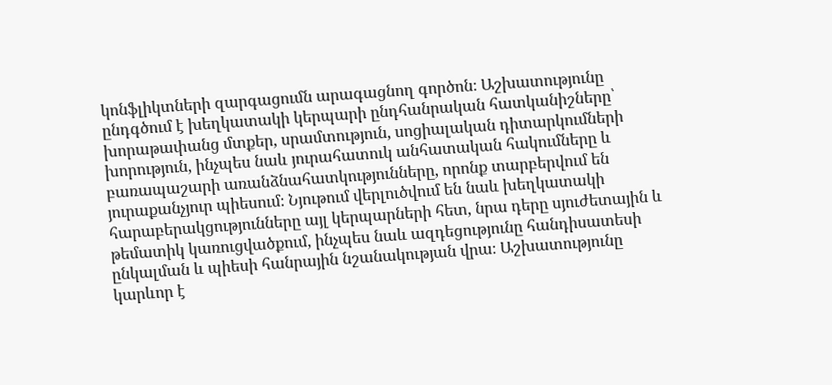կոնֆլիկտների զարգացումն արագացնող գործոն։ Աշխատությունը ընդգծում է խեղկատակի կերպարի ընդհանրական հատկանիշները՝ խորաթափանց մտքեր, սրամտություն, սոցիալական դիտարկումների խորություն, ինչպես նաև յուրահատուկ անհատական հակումները և բառապաշարի առանձնահատկությունները, որոնք տարբերվում են յուրաքանչյուր պիեսում։ Նյութում վերլուծվում են նաև խեղկատակի հարաբերակցությունները այլ կերպարների հետ, նրա դերը սյուժետային և թեմատիկ կառուցվածքում, ինչպես նաև ազդեցությունը հանդիսատեսի ընկալման և պիեսի հանրային նշանակության վրա։ Աշխատությունը կարևոր է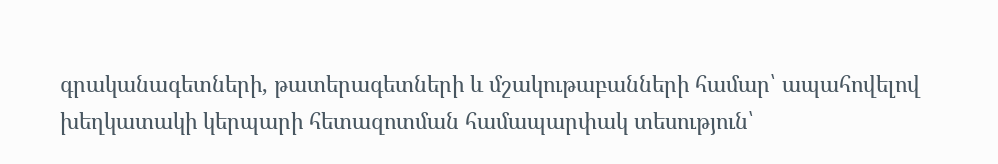գրականագետների, թատերագետների և մշակութաբանների համար՝ ապահովելով խեղկատակի կերպարի հետազոտման համապարփակ տեսություն՝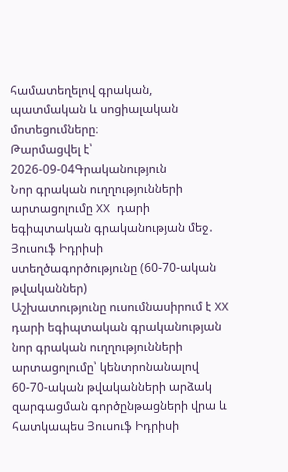համատեղելով գրական, պատմական և սոցիալական մոտեցումները։
Թարմացվել է՝ 2026-09-04Գրականություն
Նոր գրական ուղղությունների արտացոլումը XX դարի եգիպտական գրականության մեջ․ Յուսուֆ Իդրիսի ստեղծագործությունը (60-70-ական թվականներ)
Աշխատությունը ուսումնասիրում է XX դարի եգիպտական գրականության նոր գրական ուղղությունների արտացոլումը՝ կենտրոնանալով 60-70-ական թվականների արձակ զարգացման գործընթացների վրա և հատկապես Յուսուֆ Իդրիսի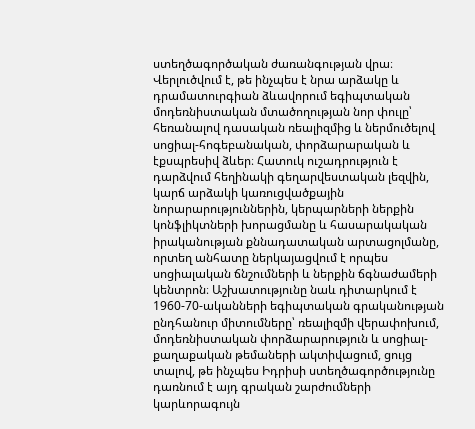ստեղծագործական ժառանգության վրա։ Վերլուծվում է, թե ինչպես է նրա արձակը և դրամատուրգիան ձևավորում եգիպտական մոդեռնիստական մտածողության նոր փուլը՝ հեռանալով դասական ռեալիզմից և ներմուծելով սոցիալ-հոգեբանական, փորձարարական և էքսպրեսիվ ձևեր։ Հատուկ ուշադրություն է դարձվում հեղինակի գեղարվեստական լեզվին, կարճ արձակի կառուցվածքային նորարարություններին, կերպարների ներքին կոնֆլիկտների խորացմանը և հասարակական իրականության քննադատական արտացոլմանը, որտեղ անհատը ներկայացվում է որպես սոցիալական ճնշումների և ներքին ճգնաժամերի կենտրոն։ Աշխատությունը նաև դիտարկում է 1960-70-ականների եգիպտական գրականության ընդհանուր միտումները՝ ռեալիզմի վերափոխում, մոդեռնիստական փորձարարություն և սոցիալ-քաղաքական թեմաների ակտիվացում, ցույց տալով, թե ինչպես Իդրիսի ստեղծագործությունը դառնում է այդ գրական շարժումների կարևորագույն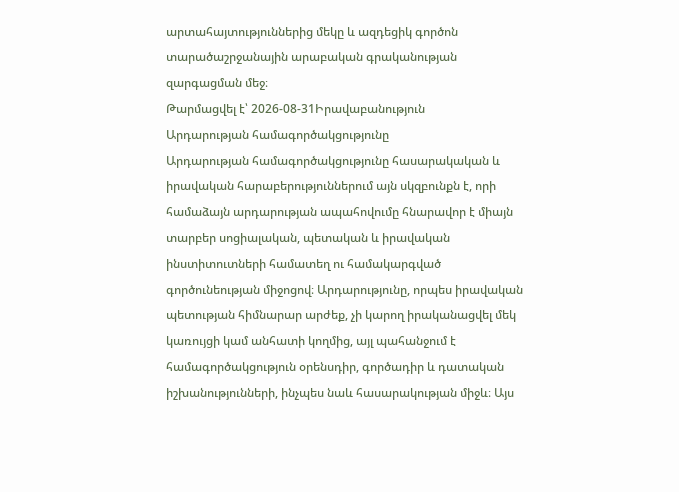արտահայտություններից մեկը և ազդեցիկ գործոն տարածաշրջանային արաբական գրականության զարգացման մեջ։
Թարմացվել է՝ 2026-08-31Իրավաբանություն
Արդարության համագործակցությունը
Արդարության համագործակցությունը հասարակական և իրավական հարաբերություններում այն սկզբունքն է, որի համաձայն արդարության ապահովումը հնարավոր է միայն տարբեր սոցիալական, պետական և իրավական ինստիտուտների համատեղ ու համակարգված գործունեության միջոցով։ Արդարությունը, որպես իրավական պետության հիմնարար արժեք, չի կարող իրականացվել մեկ կառույցի կամ անհատի կողմից, այլ պահանջում է համագործակցություն օրենսդիր, գործադիր և դատական իշխանությունների, ինչպես նաև հասարակության միջև։ Այս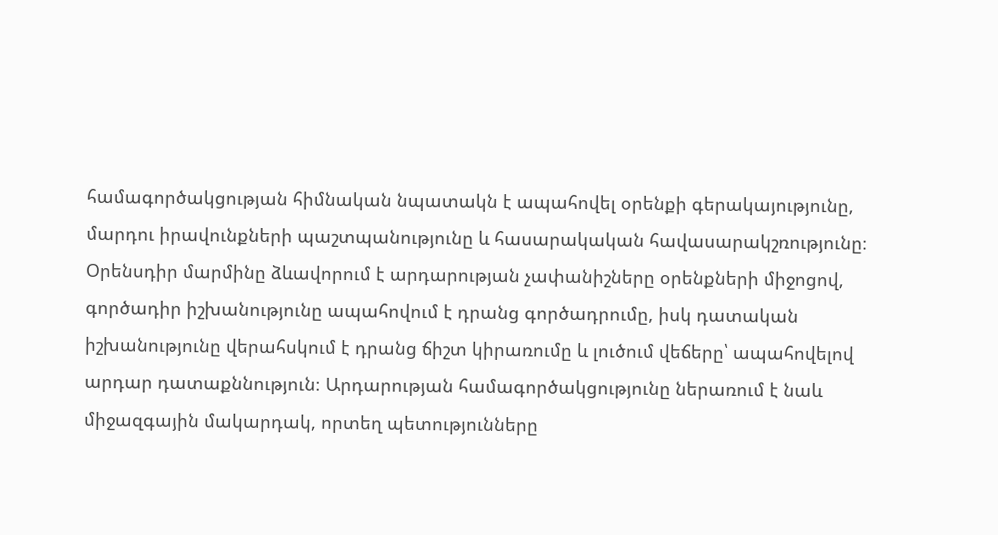համագործակցության հիմնական նպատակն է ապահովել օրենքի գերակայությունը, մարդու իրավունքների պաշտպանությունը և հասարակական հավասարակշռությունը։ Օրենսդիր մարմինը ձևավորում է արդարության չափանիշները օրենքների միջոցով, գործադիր իշխանությունը ապահովում է դրանց գործադրումը, իսկ դատական իշխանությունը վերահսկում է դրանց ճիշտ կիրառումը և լուծում վեճերը՝ ապահովելով արդար դատաքննություն։ Արդարության համագործակցությունը ներառում է նաև միջազգային մակարդակ, որտեղ պետությունները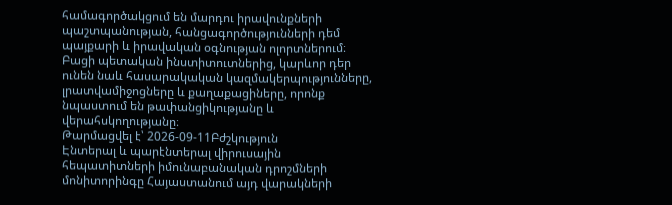համագործակցում են մարդու իրավունքների պաշտպանության, հանցագործությունների դեմ պայքարի և իրավական օգնության ոլորտներում։ Բացի պետական ինստիտուտներից, կարևոր դեր ունեն նաև հասարակական կազմակերպությունները, լրատվամիջոցները և քաղաքացիները, որոնք նպաստում են թափանցիկությանը և վերահսկողությանը։
Թարմացվել է՝ 2026-09-11Բժշկություն
Էնտերալ և պարէնտերալ վիրուսային հեպատիտների իմունաբանական դրոշմների մոնիտորինգը Հայաստանում այդ վարակների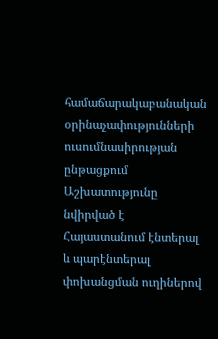համաճարակաբանական օրինաչափությունների ուսումնասիրության ընթացքում
Աշխատությունը նվիրված է Հայաստանում էնտերալ և պարէնտերալ փոխանցման ուղիներով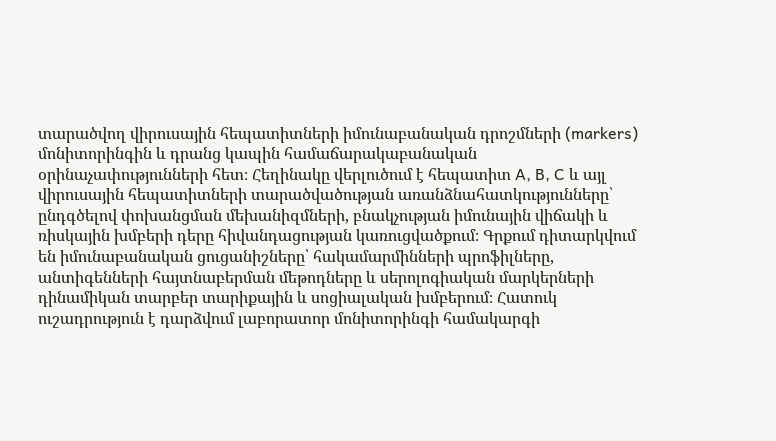տարածվող վիրուսային հեպատիտների իմունաբանական դրոշմների (markers) մոնիտորինգին և դրանց կապին համաճարակաբանական օրինաչափությունների հետ։ Հեղինակը վերլուծում է հեպատիտ A, B, C և այլ վիրուսային հեպատիտների տարածվածության առանձնահատկությունները՝ ընդգծելով փոխանցման մեխանիզմների, բնակչության իմունային վիճակի և ռիսկային խմբերի դերը հիվանդացության կառուցվածքում։ Գրքում դիտարկվում են իմունաբանական ցուցանիշները՝ հակամարմինների պրոֆիլները, անտիգենների հայտնաբերման մեթոդները և սերոլոգիական մարկերների դինամիկան տարբեր տարիքային և սոցիալական խմբերում։ Հատուկ ուշադրություն է դարձվում լաբորատոր մոնիտորինգի համակարգի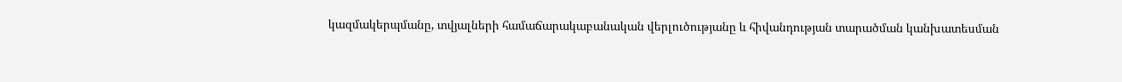կազմակերպմանը, տվյալների համաճարակաբանական վերլուծությանը և հիվանդության տարածման կանխատեսման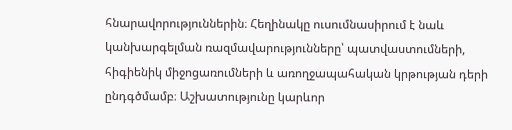հնարավորություններին։ Հեղինակը ուսումնասիրում է նաև կանխարգելման ռազմավարությունները՝ պատվաստումների, հիգիենիկ միջոցառումների և առողջապահական կրթության դերի ընդգծմամբ։ Աշխատությունը կարևոր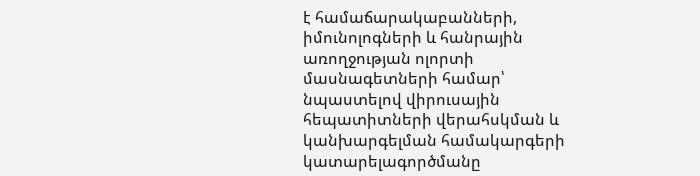է համաճարակաբանների, իմունոլոգների և հանրային առողջության ոլորտի մասնագետների համար՝ նպաստելով վիրուսային հեպատիտների վերահսկման և կանխարգելման համակարգերի կատարելագործմանը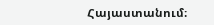Հայաստանում։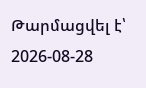Թարմացվել է՝ 2026-08-28